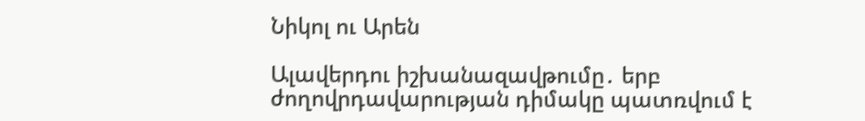Նիկոլ ու Արեն

Ալավերդու իշխանազավթումը․ երբ ժողովրդավարության դիմակը պատռվում է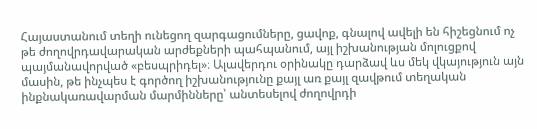Հայաստանում տեղի ունեցող զարգացումները, ցավոք, գնալով ավելի են հիշեցնում ոչ թե ժողովրդավարական արժեքների պահպանում, այլ իշխանության մոլուցքով պայմանավորված «բեսպրիդել»։ Ալավերդու օրինակը դարձավ ևս մեկ վկայություն այն մասին, թե ինչպես է գործող իշխանությունը քայլ առ քայլ զավթում տեղական ինքնակառավարման մարմինները՝ անտեսելով ժողովրդի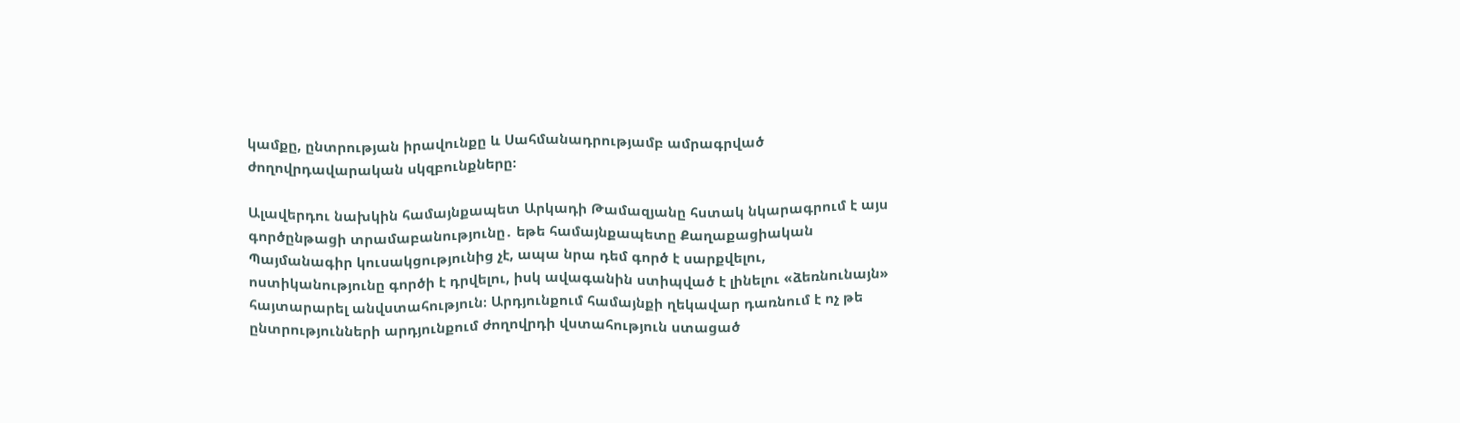կամքը, ընտրության իրավունքը և Սահմանադրությամբ ամրագրված ժողովրդավարական սկզբունքները։

Ալավերդու նախկին համայնքապետ Արկադի Թամազյանը հստակ նկարագրում է այս գործընթացի տրամաբանությունը․ եթե համայնքապետը Քաղաքացիական Պայմանագիր կուսակցությունից չէ, ապա նրա դեմ գործ է սարքվելու, ոստիկանությունը գործի է դրվելու, իսկ ավագանին ստիպված է լինելու «ձեռնունայն» հայտարարել անվստահություն։ Արդյունքում համայնքի ղեկավար դառնում է ոչ թե ընտրությունների արդյունքում ժողովրդի վստահություն ստացած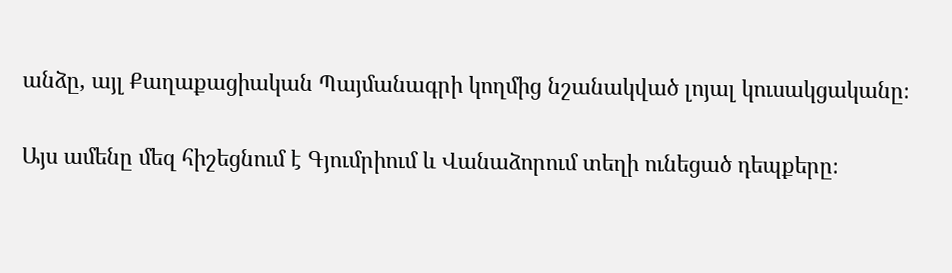անձը, այլ Քաղաքացիական Պայմանագրի կողմից նշանակված լոյալ կուսակցականը։

Այս ամենը մեզ հիշեցնում է Գյումրիում և Վանաձորում տեղի ունեցած դեպքերը։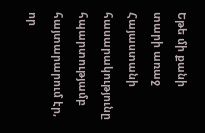Եթե մի քանի տարի առաջ Հայաստանի հասարակությունը հպարտությամբ հայտարարում էր, որ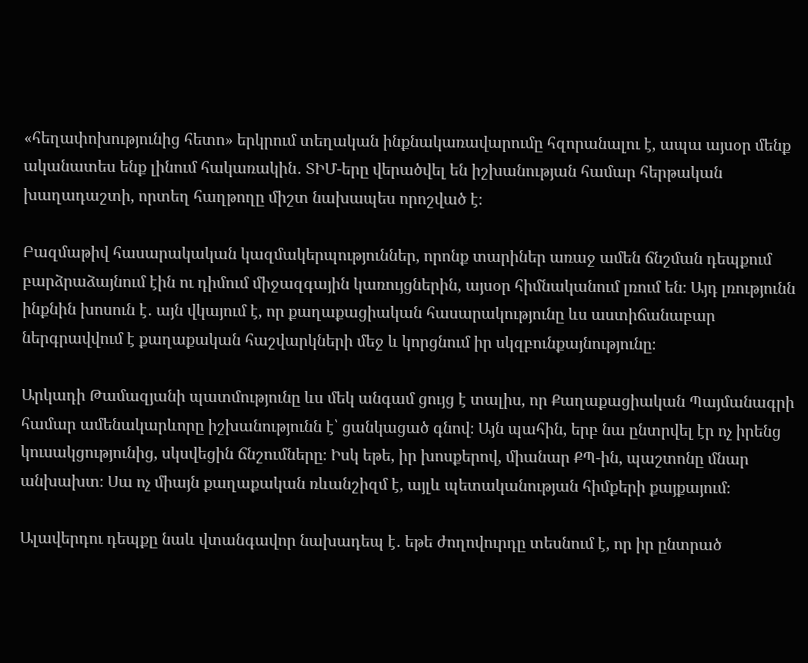«հեղափոխությունից հետո» երկրում տեղական ինքնակառավարումը հզորանալու է, ապա այսօր մենք ականատես ենք լինում հակառակին․ ՏԻՄ-երը վերածվել են իշխանության համար հերթական խաղադաշտի, որտեղ հաղթողը միշտ նախապես որոշված է։

Բազմաթիվ հասարակական կազմակերպություններ, որոնք տարիներ առաջ ամեն ճնշման դեպքում բարձրաձայնում էին ու դիմում միջազգային կառույցներին, այսօր հիմնականում լռում են։ Այդ լռությունն ինքնին խոսուն է․ այն վկայում է, որ քաղաքացիական հասարակությունը ևս աստիճանաբար ներգրավվում է քաղաքական հաշվարկների մեջ և կորցնում իր սկզբունքայնությունը։

Արկադի Թամազյանի պատմությունը ևս մեկ անգամ ցույց է տալիս, որ Քաղաքացիական Պայմանագրի համար ամենակարևորը իշխանությունն է՝ ցանկացած գնով։ Այն պահին, երբ նա ընտրվել էր ոչ իրենց կուսակցությունից, սկսվեցին ճնշումները։ Իսկ եթե, իր խոսքերով, միանար ՔՊ-ին, պաշտոնը մնար անխախտ։ Սա ոչ միայն քաղաքական ռևանշիզմ է, այլև պետականության հիմքերի քայքայում։

Ալավերդու դեպքը նաև վտանգավոր նախադեպ է․ եթե ժողովուրդը տեսնում է, որ իր ընտրած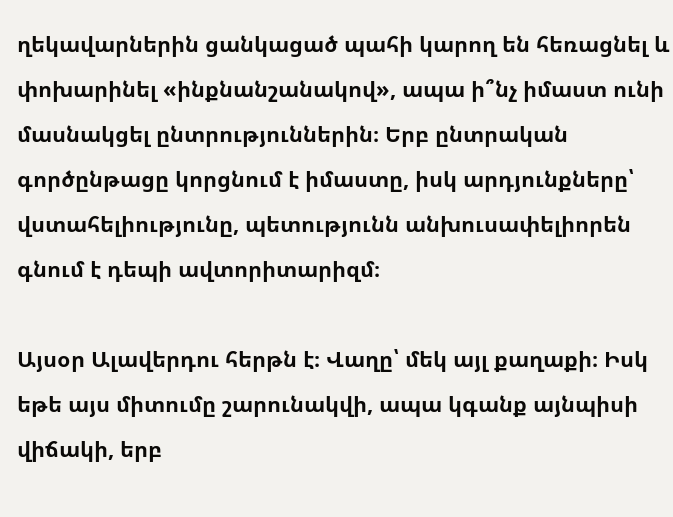ղեկավարներին ցանկացած պահի կարող են հեռացնել և փոխարինել «ինքնանշանակով», ապա ի՞նչ իմաստ ունի մասնակցել ընտրություններին։ Երբ ընտրական գործընթացը կորցնում է իմաստը, իսկ արդյունքները՝ վստահելիությունը, պետությունն անխուսափելիորեն գնում է դեպի ավտորիտարիզմ։

Այսօր Ալավերդու հերթն է։ Վաղը՝ մեկ այլ քաղաքի։ Իսկ եթե այս միտումը շարունակվի, ապա կգանք այնպիսի վիճակի, երբ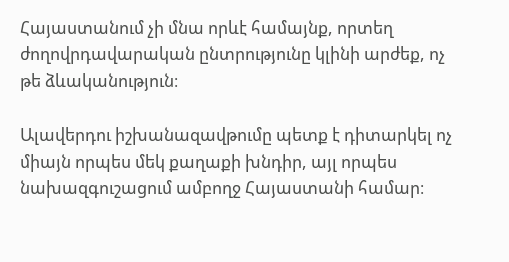Հայաստանում չի մնա որևէ համայնք, որտեղ ժողովրդավարական ընտրությունը կլինի արժեք, ոչ թե ձևականություն։

Ալավերդու իշխանազավթումը պետք է դիտարկել ոչ միայն որպես մեկ քաղաքի խնդիր, այլ որպես նախազգուշացում ամբողջ Հայաստանի համար։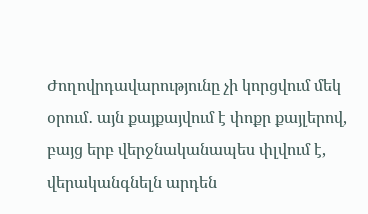Ժողովրդավարությունը չի կորցվում մեկ օրում․ այն քայքայվում է փոքր քայլերով, բայց երբ վերջնականապես փլվում է, վերականգնելն արդեն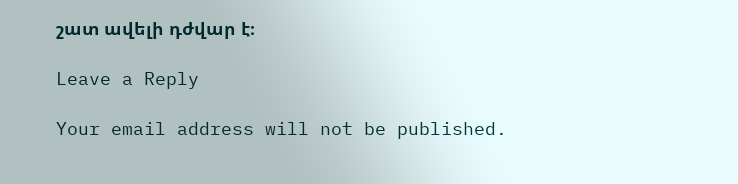շատ ավելի դժվար է։

Leave a Reply

Your email address will not be published.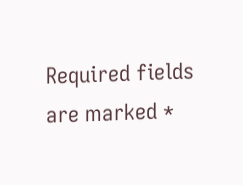Required fields are marked *